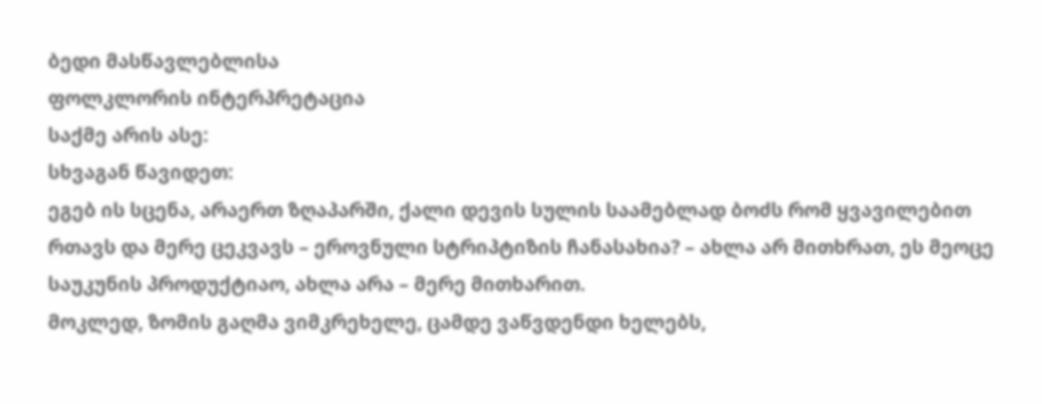ბედი მასწავლებლისა
ფოლკლორის ინტერპრეტაცია
საქმე არის ასე:
სხვაგან წავიდეთ:
ეგებ ის სცენა, არაერთ ზღაპარში, ქალი დევის სულის საამებლად ბოძს რომ ყვავილებით რთავს და მერე ცეკვავს – ეროვნული სტრიპტიზის ჩანასახია? – ახლა არ მითხრათ, ეს მეოცე საუკუნის პროდუქტიაო, ახლა არა – მერე მითხარით.
მოკლედ, ზომის გაღმა ვიმკრეხელე, ცამდე ვაწვდენდი ხელებს,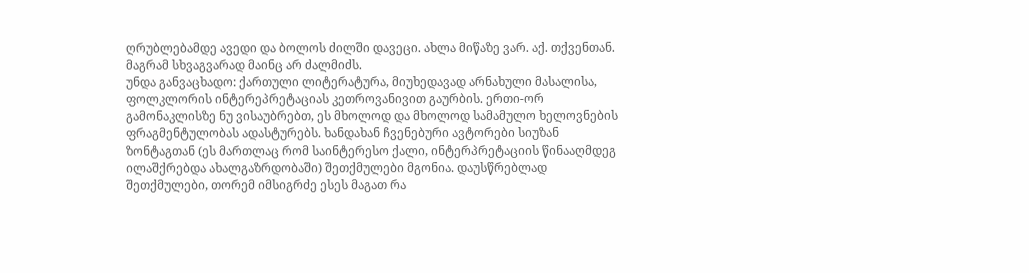ღრუბლებამდე ავედი და ბოლოს ძილში დავეცი. ახლა მიწაზე ვარ. აქ. თქვენთან. მაგრამ სხვაგვარად მაინც არ ძალმიძს.
უნდა განვაცხადო: ქართული ლიტერატურა, მიუხედავად არნახული მასალისა, ფოლკლორის ინტერეპრეტაციას კეთროვანივით გაურბის. ერთი-ორ გამონაკლისზე ნუ ვისაუბრებთ, ეს მხოლოდ და მხოლოდ სამამულო ხელოვნების ფრაგმენტულობას ადასტურებს. ხანდახან ჩვენებური ავტორები სიუზან ზონტაგთან (ეს მართლაც რომ საინტერესო ქალი, ინტერპრეტაციის წინააღმდეგ ილაშქრებდა ახალგაზრდობაში) შეთქმულები მგონია. დაუსწრებლად შეთქმულები, თორემ იმსიგრძე ესეს მაგათ რა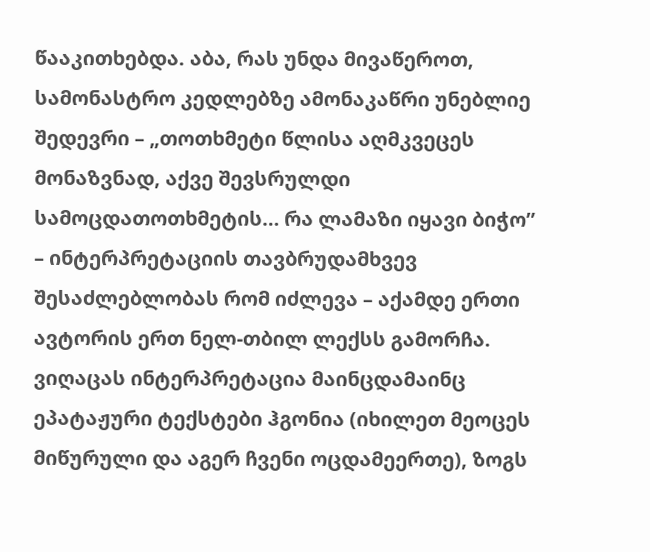წააკითხებდა. აბა, რას უნდა მივაწეროთ, სამონასტრო კედლებზე ამონაკაწრი უნებლიე შედევრი – „თოთხმეტი წლისა აღმკვეცეს მონაზვნად, აქვე შევსრულდი სამოცდათოთხმეტის… რა ლამაზი იყავი ბიჭო” – ინტერპრეტაციის თავბრუდამხვევ შესაძლებლობას რომ იძლევა – აქამდე ერთი ავტორის ერთ ნელ-თბილ ლექსს გამორჩა.
ვიღაცას ინტერპრეტაცია მაინცდამაინც ეპატაჟური ტექსტები ჰგონია (იხილეთ მეოცეს მიწურული და აგერ ჩვენი ოცდამეერთე), ზოგს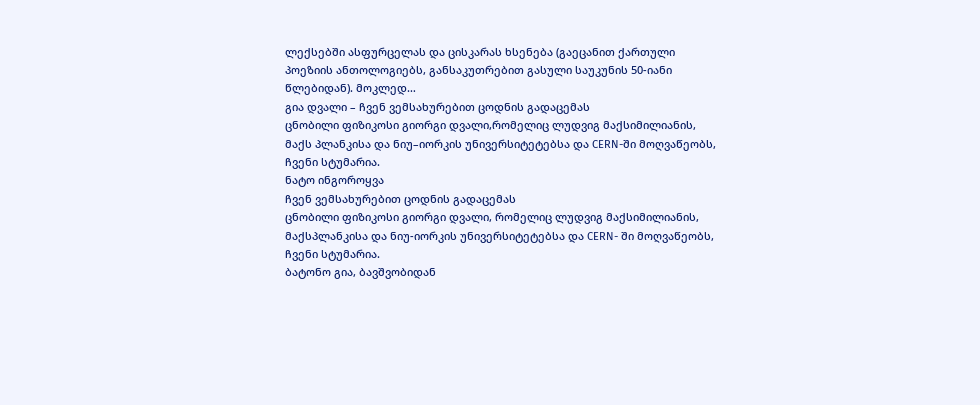ლექსებში ასფურცელას და ცისკარას ხსენება (გაეცანით ქართული პოეზიის ანთოლოგიებს, განსაკუთრებით გასული საუკუნის 50-იანი წლებიდან). მოკლედ…
გია დვალი – ჩვენ ვემსახურებით ცოდნის გადაცემას
ცნობილი ფიზიკოსი გიორგი დვალი,რომელიც ლუდვიგ მაქსიმილიანის, მაქს პლანკისა და ნიუ–იორკის უნივერსიტეტებსა და CERN-ში მოღვაწეობს, ჩვენი სტუმარია.
ნატო ინგოროყვა
ჩვენ ვემსახურებით ცოდნის გადაცემას
ცნობილი ფიზიკოსი გიორგი დვალი, რომელიც ლუდვიგ მაქსიმილიანის, მაქსპლანკისა და ნიუ-იორკის უნივერსიტეტებსა და CERN- ში მოღვაწეობს, ჩვენი სტუმარია.
ბატონო გია, ბავშვობიდან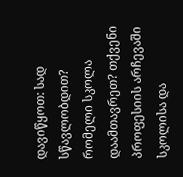დავიწყოთ: სად სწავლობდით? რომელი სკოლა დაამთავრეთ? თქვენი პროფესიის არჩევაში სკოლისა და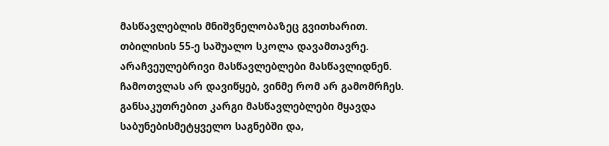მასწავლებლის მნიშვნელობაზეც გვითხარით.
თბილისის 55-ე საშუალო სკოლა დავამთავრე. არაჩვეულებრივი მასწავლებლები მასწავლიდნენ. ჩამოთვლას არ დავიწყებ, ვინმე რომ არ გამომრჩეს. განსაკუთრებით კარგი მასწავლებლები მყავდა საბუნებისმეტყველო საგნებში და,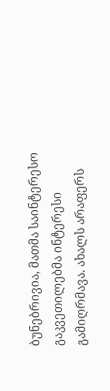ბუნებრივია, მათმა საინტერესო გაკვეთილებმა ინტერესი გამიღრმავა. ახალს არაფერს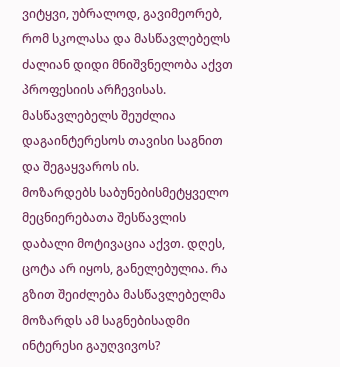ვიტყვი, უბრალოდ, გავიმეორებ, რომ სკოლასა და მასწავლებელს ძალიან დიდი მნიშვნელობა აქვთ პროფესიის არჩევისას. მასწავლებელს შეუძლია დაგაინტერესოს თავისი საგნით და შეგაყვაროს ის.
მოზარდებს საბუნებისმეტყველო მეცნიერებათა შესწავლის დაბალი მოტივაცია აქვთ. დღეს, ცოტა არ იყოს, განელებულია. რა გზით შეიძლება მასწავლებელმა მოზარდს ამ საგნებისადმი ინტერესი გაუღვივოს?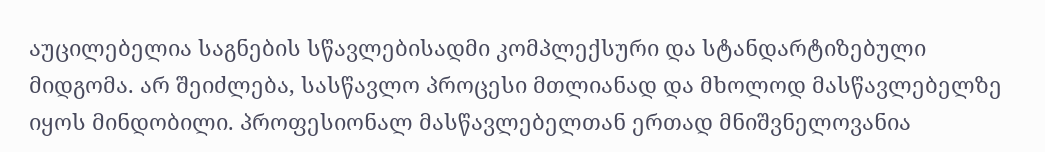აუცილებელია საგნების სწავლებისადმი კომპლექსური და სტანდარტიზებული მიდგომა. არ შეიძლება, სასწავლო პროცესი მთლიანად და მხოლოდ მასწავლებელზე იყოს მინდობილი. პროფესიონალ მასწავლებელთან ერთად მნიშვნელოვანია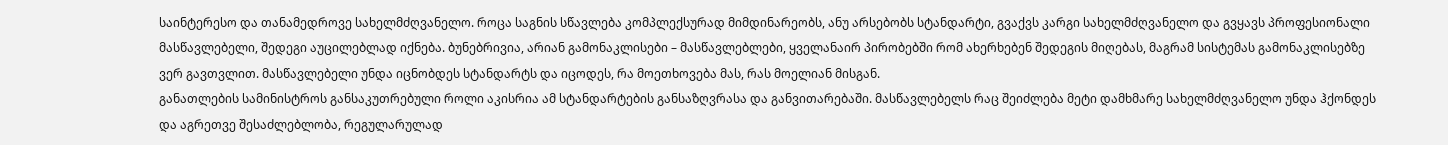საინტერესო და თანამედროვე სახელმძღვანელო. როცა საგნის სწავლება კომპლექსურად მიმდინარეობს, ანუ არსებობს სტანდარტი, გვაქვს კარგი სახელმძღვანელო და გვყავს პროფესიონალი მასწავლებელი, შედეგი აუცილებლად იქნება. ბუნებრივია, არიან გამონაკლისები – მასწავლებლები, ყველანაირ პირობებში რომ ახერხებენ შედეგის მიღებას, მაგრამ სისტემას გამონაკლისებზე ვერ გავთვლით. მასწავლებელი უნდა იცნობდეს სტანდარტს და იცოდეს, რა მოეთხოვება მას, რას მოელიან მისგან.
განათლების სამინისტროს განსაკუთრებული როლი აკისრია ამ სტანდარტების განსაზღვრასა და განვითარებაში. მასწავლებელს რაც შეიძლება მეტი დამხმარე სახელმძღვანელო უნდა ჰქონდეს და აგრეთვე შესაძლებლობა, რეგულარულად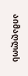აიმაღლოს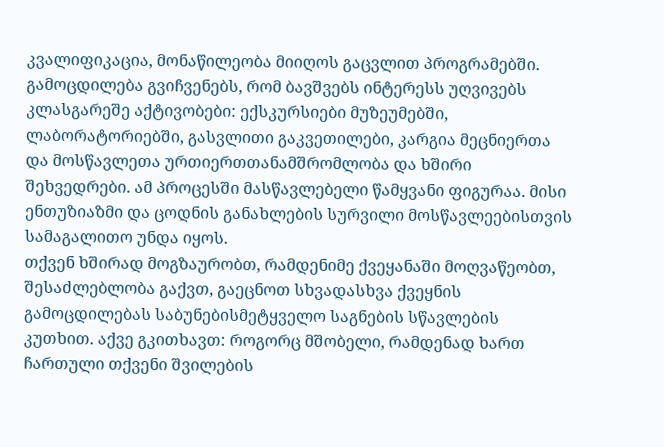კვალიფიკაცია, მონაწილეობა მიიღოს გაცვლით პროგრამებში.
გამოცდილება გვიჩვენებს, რომ ბავშვებს ინტერესს უღვივებს კლასგარეშე აქტივობები: ექსკურსიები მუზეუმებში, ლაბორატორიებში, გასვლითი გაკვეთილები, კარგია მეცნიერთა და მოსწავლეთა ურთიერთთანამშრომლობა და ხშირი შეხვედრები. ამ პროცესში მასწავლებელი წამყვანი ფიგურაა. მისი ენთუზიაზმი და ცოდნის განახლების სურვილი მოსწავლეებისთვის სამაგალითო უნდა იყოს.
თქვენ ხშირად მოგზაურობთ, რამდენიმე ქვეყანაში მოღვაწეობთ, შესაძლებლობა გაქვთ, გაეცნოთ სხვადასხვა ქვეყნის გამოცდილებას საბუნებისმეტყველო საგნების სწავლების კუთხით. აქვე გკითხავთ: როგორც მშობელი, რამდენად ხართ ჩართული თქვენი შვილების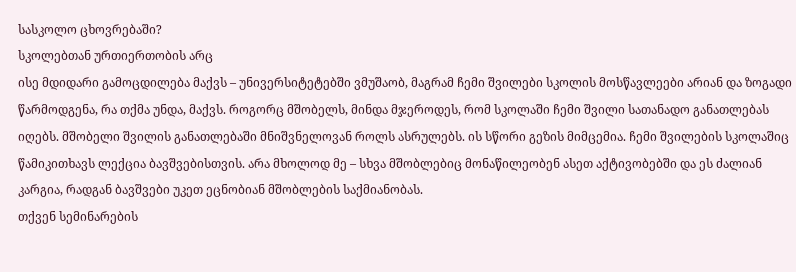სასკოლო ცხოვრებაში?
სკოლებთან ურთიერთობის არც
ისე მდიდარი გამოცდილება მაქვს – უნივერსიტეტებში ვმუშაობ, მაგრამ ჩემი შვილები სკოლის მოსწავლეები არიან და ზოგადი წარმოდგენა, რა თქმა უნდა, მაქვს. როგორც მშობელს, მინდა მჯეროდეს, რომ სკოლაში ჩემი შვილი სათანადო განათლებას იღებს. მშობელი შვილის განათლებაში მნიშვნელოვან როლს ასრულებს. ის სწორი გეზის მიმცემია. ჩემი შვილების სკოლაშიც წამიკითხავს ლექცია ბავშვებისთვის. არა მხოლოდ მე – სხვა მშობლებიც მონაწილეობენ ასეთ აქტივობებში და ეს ძალიან კარგია, რადგან ბავშვები უკეთ ეცნობიან მშობლების საქმიანობას.
თქვენ სემინარების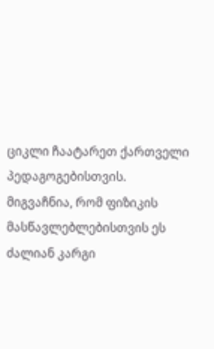ციკლი ჩაატარეთ ქართველი პედაგოგებისთვის. მიგვაჩნია, რომ ფიზიკის მასწავლებლებისთვის ეს ძალიან კარგი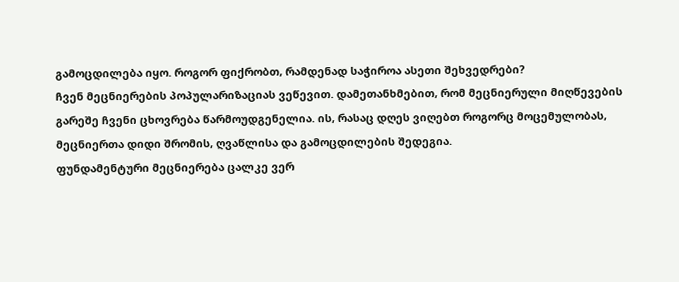გამოცდილება იყო. როგორ ფიქრობთ, რამდენად საჭიროა ასეთი შეხვედრები?
ჩვენ მეცნიერების პოპულარიზაციას ვეწევით. დამეთანხმებით, რომ მეცნიერული მიღწევების გარეშე ჩვენი ცხოვრება წარმოუდგენელია. ის, რასაც დღეს ვიღებთ როგორც მოცემულობას, მეცნიერთა დიდი შრომის, ღვაწლისა და გამოცდილების შედეგია.
ფუნდამენტური მეცნიერება ცალკე ვერ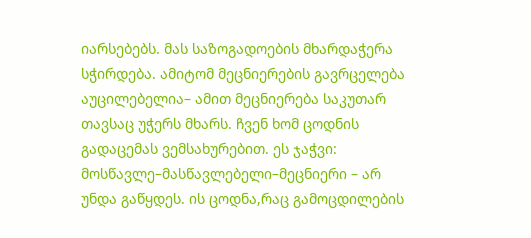იარსებებს. მას საზოგადოების მხარდაჭერა სჭირდება. ამიტომ მეცნიერების გავრცელება აუცილებელია– ამით მეცნიერება საკუთარ თავსაც უჭერს მხარს. ჩვენ ხომ ცოდნის გადაცემას ვემსახურებით. ეს ჯაჭვი: მოსწავლე–მასწავლებელი–მეცნიერი – არ უნდა გაწყდეს. ის ცოდნა,რაც გამოცდილების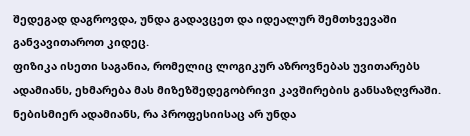შედეგად დაგროვდა, უნდა გადავცეთ და იდეალურ შემთხვევაში განვავითაროთ კიდეც.
ფიზიკა ისეთი საგანია, რომელიც ლოგიკურ აზროვნებას უვითარებს ადამიანს, ეხმარება მას მიზეზშედეგობრივი კავშირების განსაზღვრაში. ნებისმიერ ადამიანს, რა პროფესიისაც არ უნდა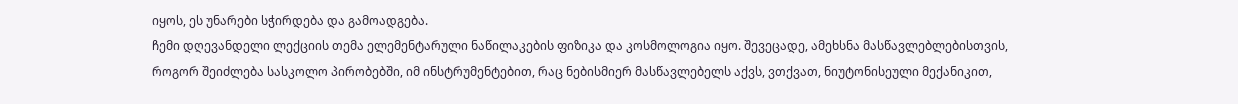იყოს, ეს უნარები სჭირდება და გამოადგება.
ჩემი დღევანდელი ლექციის თემა ელემენტარული ნაწილაკების ფიზიკა და კოსმოლოგია იყო. შევეცადე, ამეხსნა მასწავლებლებისთვის, როგორ შეიძლება სასკოლო პირობებში, იმ ინსტრუმენტებით, რაც ნებისმიერ მასწავლებელს აქვს, ვთქვათ, ნიუტონისეული მექანიკით,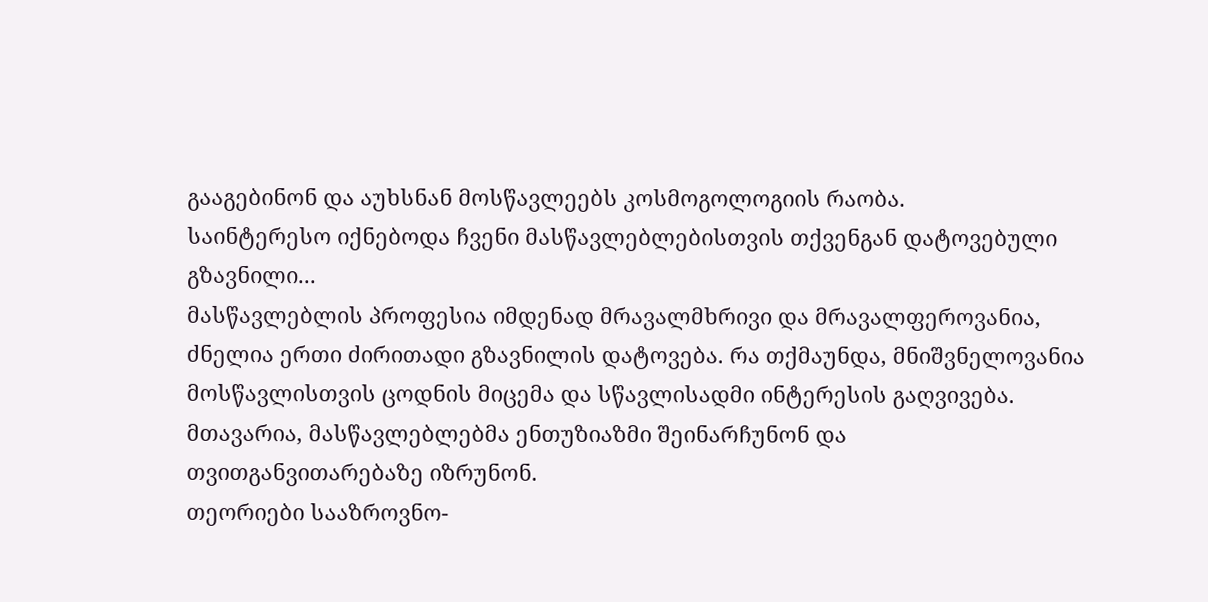გააგებინონ და აუხსნან მოსწავლეებს კოსმოგოლოგიის რაობა.
საინტერესო იქნებოდა ჩვენი მასწავლებლებისთვის თქვენგან დატოვებული გზავნილი...
მასწავლებლის პროფესია იმდენად მრავალმხრივი და მრავალფეროვანია, ძნელია ერთი ძირითადი გზავნილის დატოვება. რა თქმაუნდა, მნიშვნელოვანია მოსწავლისთვის ცოდნის მიცემა და სწავლისადმი ინტერესის გაღვივება. მთავარია, მასწავლებლებმა ენთუზიაზმი შეინარჩუნონ და თვითგანვითარებაზე იზრუნონ.
თეორიები სააზროვნო-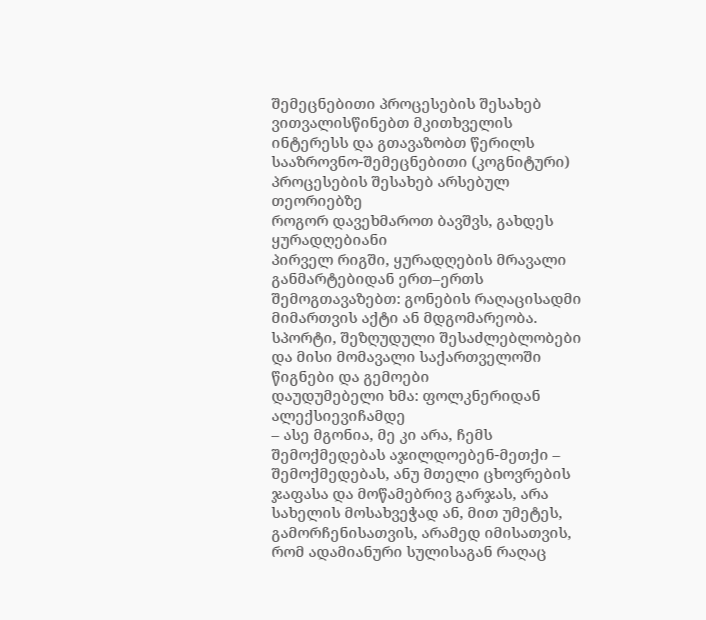შემეცნებითი პროცესების შესახებ
ვითვალისწინებთ მკითხველის ინტერესს და გთავაზობთ წერილს სააზროვნო-შემეცნებითი (კოგნიტური) პროცესების შესახებ არსებულ თეორიებზე
როგორ დავეხმაროთ ბავშვს, გახდეს ყურადღებიანი
პირველ რიგში, ყურადღების მრავალი განმარტებიდან ერთ–ერთს შემოგთავაზებთ: გონების რაღაცისადმი მიმართვის აქტი ან მდგომარეობა.
სპორტი, შეზღუდული შესაძლებლობები და მისი მომავალი საქართველოში
წიგნები და გემოები
დაუდუმებელი ხმა: ფოლკნერიდან ალექსიევიჩამდე
– ასე მგონია, მე კი არა, ჩემს შემოქმედებას აჯილდოებენ-მეთქი – შემოქმედებას, ანუ მთელი ცხოვრების ჯაფასა და მოწამებრივ გარჯას, არა სახელის მოსახვეჭად ან, მით უმეტეს, გამორჩენისათვის, არამედ იმისათვის, რომ ადამიანური სულისაგან რაღაც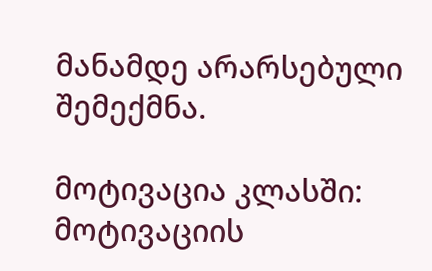მანამდე არარსებული შემექმნა.

მოტივაცია კლასში: მოტივაციის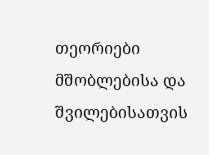თეორიები
მშობლებისა და შვილებისათვის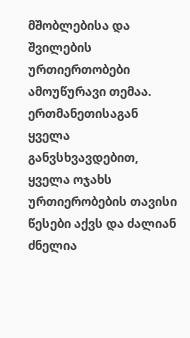მშობლებისა და შვილების ურთიერთობები ამოუწურავი თემაა. ერთმანეთისაგან ყველა განვსხვავდებით, ყველა ოჯახს ურთიერობების თავისი წესები აქვს და ძალიან ძნელია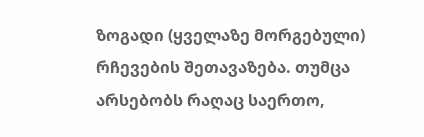ზოგადი (ყველაზე მორგებული) რჩევების შეთავაზება. თუმცა არსებობს რაღაც საერთო,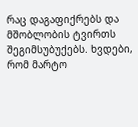რაც დაგაფიქრებს და მშობლობის ტვირთს შეგიმსუბუქებს. ხვდები, რომ მარტო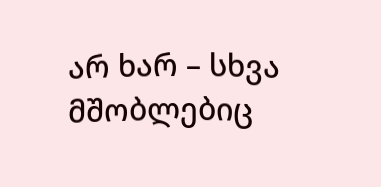არ ხარ – სხვა მშობლებიც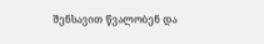შენსავით წვალობენ და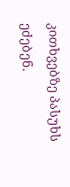კითხვებზე პასუხს ეძებენ.